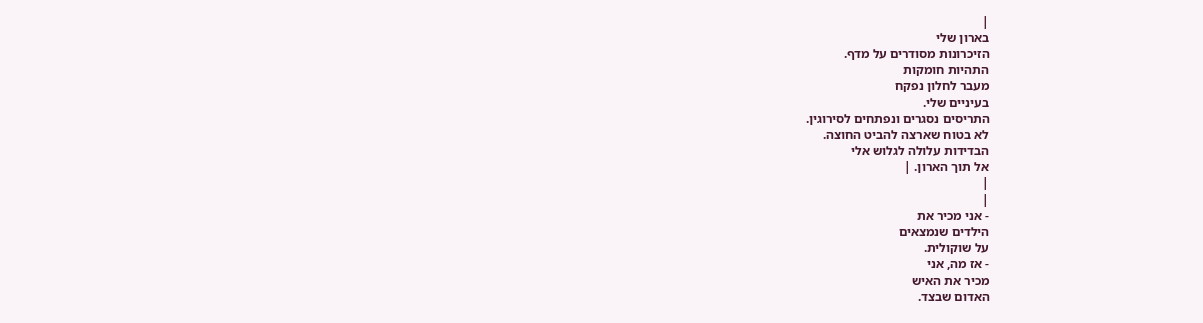|
בארון שלי
הזיכרונות מסודרים על מדף.
התהיות חומקות
מעבר לחלון נפקח
בעיניים שלי.
התריסים נסגרים ונפתחים לסירוגין.
לא בטוח שארצה להביט החוצה.
הבדידות עלולה לגלוש אלי
אל תוך הארון. |
|
|
- אני מכיר את
הילדים שנמצאים
על שוקולית.
- אז מה, אני
מכיר את האיש
האדום שבצד.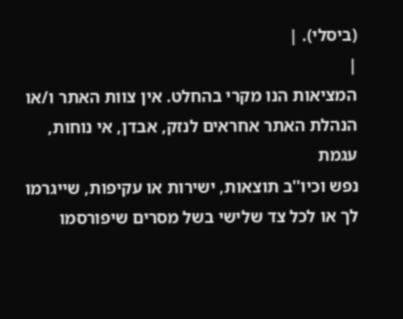(ביסלי). |
|
המציאות הנו מקרי בהחלט. אין צוות האתר ו/או
הנהלת האתר אחראים לנזק, אבדן, אי נוחות, עגמת
נפש וכיו''ב תוצאות, ישירות או עקיפות, שייגרמו
לך או לכל צד שלישי בשל מסרים שיפורסמו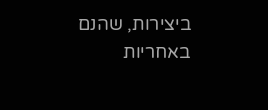ביצירות, שהנם באחריות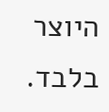היוצר בלבד.